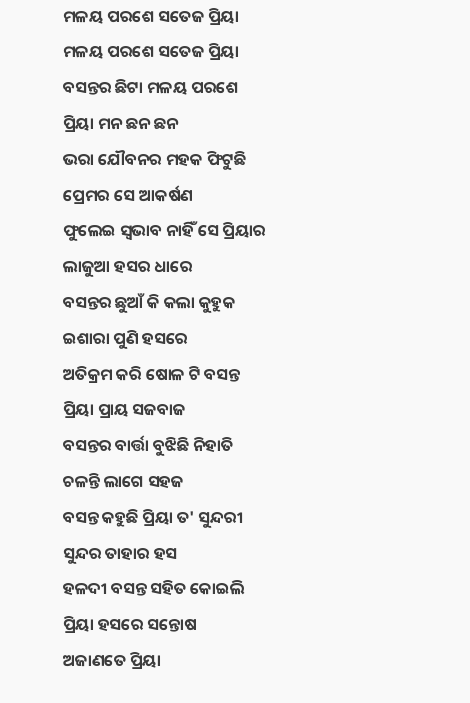ମଳୟ ପରଶେ ସତେଜ ପ୍ରିୟା
ମଳୟ ପରଶେ ସତେଜ ପ୍ରିୟା
ବସନ୍ତର ଛିଟା ମଳୟ ପରଶେ
ପ୍ରିୟା ମନ ଛନ ଛନ
ଭରା ଯୌବନର ମହକ ଫିଟୁଛି
ପ୍ରେମର ସେ ଆକର୍ଷଣ
ଫୁଲେଇ ସ୍ୱଭାବ ନାହିଁ ସେ ପ୍ରିୟାର
ଲାଜୁଆ ହସର ଧାରେ
ବସନ୍ତର ଛୁଆଁ କି କଲା କୁହୁକ
ଇଶାରା ପୁଣି ହସରେ
ଅତିକ୍ରମ କରି ଷୋଳ ଟି ବସନ୍ତ
ପ୍ରିୟା ପ୍ରାୟ ସଜବାଜ
ବସନ୍ତର ବାର୍ତ୍ତା ବୁଝିଛି ନିହାତି
ଚଳନ୍ତି ଲାଗେ ସହଜ
ବସନ୍ତ କହୁଛି ପ୍ରିୟା ତ' ସୁନ୍ଦରୀ
ସୁନ୍ଦର ତାହାର ହସ
ହଳଦୀ ବସନ୍ତ ସହିତ କୋଇଲି
ପ୍ରିୟା ହସରେ ସନ୍ତୋଷ
ଅଜାଣତେ ପ୍ରିୟା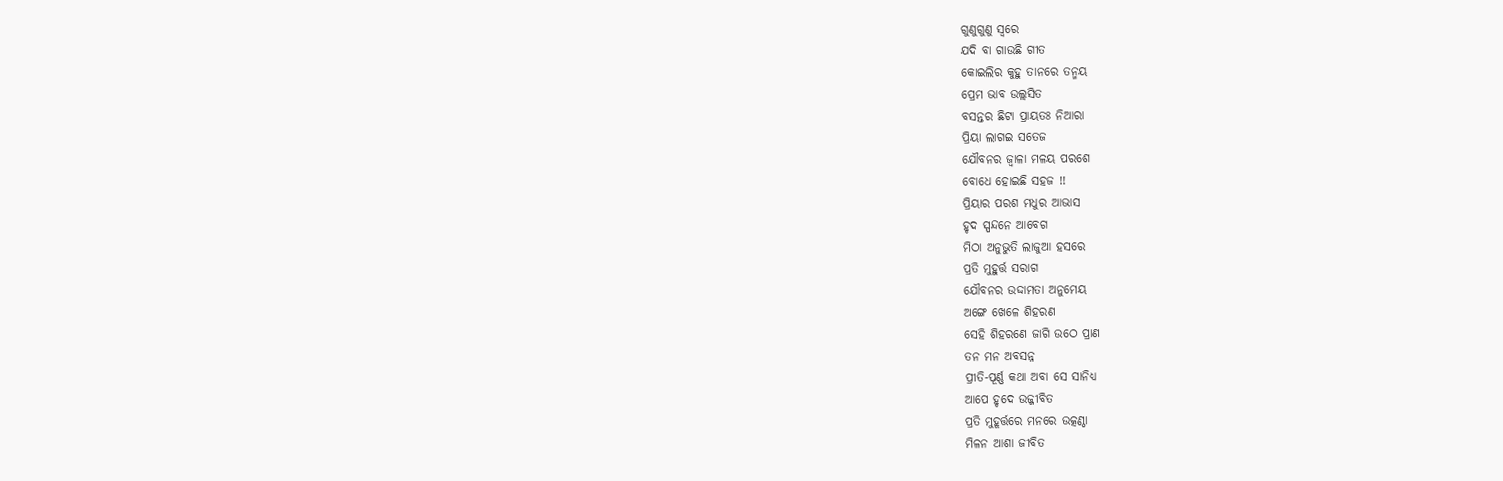ଗୁଣୁଗୁଣୁ ସ୍ୱରେ
ଯଦି ବା ଗାଉଛି ଗୀତ
କୋଇଲିର କୁହୁ ତାନରେ ତନ୍ମୟ
ପ୍ରେମ ଭାବ ଉଲ୍ଲସିତ
ବସନ୍ତର ଛିଟା ପ୍ରାୟତଃ ନିଆରା
ପ୍ରିୟା ଲାଗଇ ସତେଜ
ଯୌବନର ଜ୍ଵାଳା ମଳୟ ପରଶେ
ବୋଧେ ହୋଇଛି ସହଜ !!
ପ୍ରିୟାର ପରଶ ମଧୁର ଆଭାସ
ହୃଦ ସ୍ପନ୍ଦନେ ଆବେଗ
ମିଠା ଅନୁଭୁତି ଲାଜୁଆ ହସରେ
ପ୍ରତି ମୁହୁର୍ତ୍ତ ସରାଗ
ଯୌବନର ଉଦ୍ଦାମତା ଅନୁମେୟ
ଅଙ୍ଗେ ଖେଳେ ଶିହରଣ
ସେହି ଶିହରଣେ ଜାଗି ଉଠେ ପ୍ରାଣ
ତନ ମନ ଅବସନ୍ନ
ପ୍ରୀତି-ପୂର୍ଣ୍ଣ କଥା ଅବା ସେ ସାନିଧ୍ୟ
ଆପେ ହୃଦେ ଉଜ୍ଜୀବିତ
ପ୍ରତି ମୁହୂର୍ତ୍ତରେ ମନରେ ଉତ୍କଣ୍ଠା
ମିଳନ ଆଶା ଜୀବିତ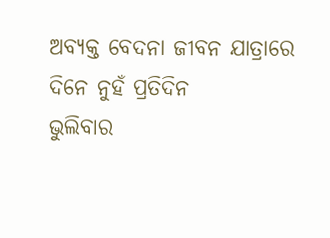ଅବ୍ୟକ୍ତ ବେଦନା ଜୀବନ ଯାତ୍ରାରେ
ଦିନେ ନୁହଁ ପ୍ରତିଦିନ
ଭୁଲିବାର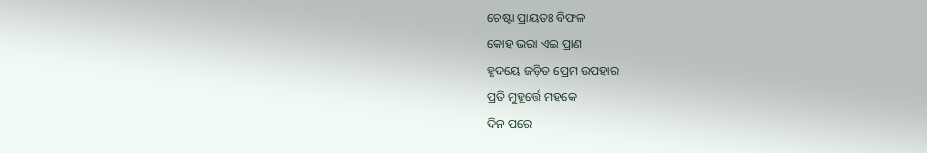ଚେଷ୍ଟା ପ୍ରାୟତଃ ବିଫଳ
କୋହ ଭରା ଏଇ ପ୍ରାଣ
ହୃଦୟେ ଜଡ଼ିତ ପ୍ରେମ ଉପହାର
ପ୍ରତି ମୁହୂର୍ତ୍ତେ ମହକେ
ଦିନ ପରେ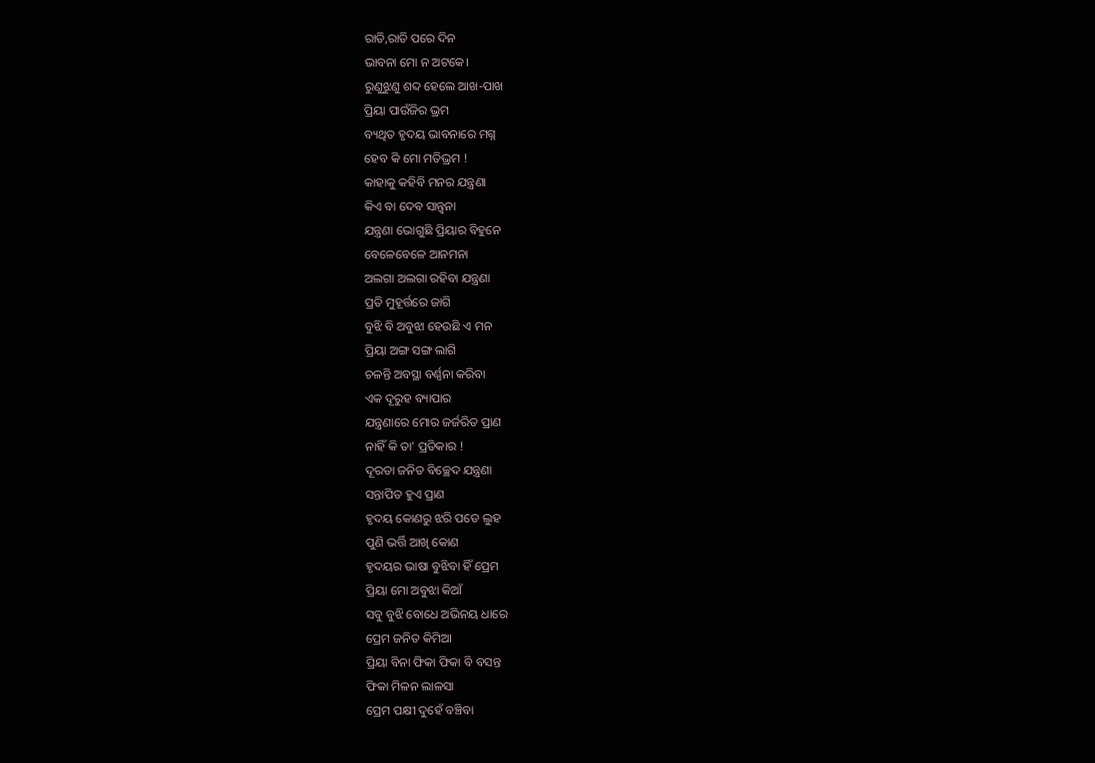ରାତି,ରାତି ପରେ ଦିନ
ଭାବନା ମୋ ନ ଅଟକେ।
ରୁଣୁଝୁଣୁ ଶବ୍ଦ ହେଲେ ଆଖ-ପାଖ
ପ୍ରିୟା ପାଉଁଜିର ଭ୍ରମ
ବ୍ୟଥିତ ହୃଦୟ ଭାବନାରେ ମଗ୍ନ
ହେବ କି ମୋ ମତିଭ୍ରମ !
କାହାକୁ କହିବି ମନର ଯନ୍ତ୍ରଣା
କିଏ ବା ଦେବ ସାନ୍ତ୍ଵନା
ଯନ୍ତ୍ରଣା ଭୋଗୁଛି ପ୍ରିୟାର ବିହୁନେ
ବେଳେବେଳେ ଆନମନା
ଅଲଗା ଅଲଗା ରହିବା ଯନ୍ତ୍ରଣା
ପ୍ରତି ମୁହୂର୍ତ୍ତରେ ଜାଗି
ବୁଝି ବି ଅବୁଝା ହେଉଛି ଏ ମନ
ପ୍ରିୟା ଅଙ୍ଗ ସଙ୍ଗ ଲାଗି
ଚଳନ୍ତି ଅବସ୍ଥା ବର୍ଣ୍ଣନା କରିବା
ଏକ ଦୂରୁହ ବ୍ୟାପାର
ଯନ୍ତ୍ରଣାରେ ମୋର ଜର୍ଜରିତ ପ୍ରାଣ
ନାହିଁ କି ତା' ପ୍ରତିକାର !
ଦୂରତା ଜନିତ ବିଚ୍ଛେଦ ଯନ୍ତ୍ରଣା
ସନ୍ତାପିତ ହୁଏ ପ୍ରାଣ
ହୃଦୟ କୋଣରୁ ଝରି ପଡେ ଲୁହ
ପୁଣି ଭର୍ତ୍ତି ଆଖି କୋଣ
ହୃଦୟର ଭାଷା ବୁଝିବା ହିଁ ପ୍ରେମ
ପ୍ରିୟା ମୋ ଅବୁଝା କିଆଁ
ସବୁ ବୁଝି ବୋଧେ ଅଭିନୟ ଧାରେ
ପ୍ରେମ ଜନିତ କିମିଆ
ପ୍ରିୟା ବିନା ଫିକା ଫିକା ବି ବସନ୍ତ
ଫିକା ମିଳନ ଲାଳସା
ପ୍ରେମ ପକ୍ଷୀ ଦୁହେଁ ବଞ୍ଚିବା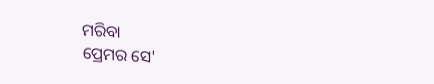ମରିବା
ପ୍ରେମର ସେ'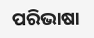ପରିଭାଷା